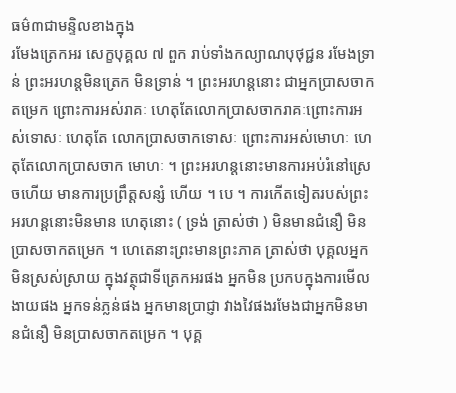ធម៌៣ជាមន្ទិលខាងក្នុង
រមែងត្រេកអរ សេក្ខបុគ្គល ៧ ពួក រាប់ទាំងកល្យាណបុថុជ្ជន រមែងទ្រាន់ ព្រះអរហន្តមិនត្រេក មិនទ្រាន់ ។ ព្រះអរហន្តនោះ ជាអ្នកប្រាសចាកតម្រេក ព្រោះការអស់រាគៈ ហេតុតែលោកប្រាសចាករាគៈព្រោះការអស់ទោសៈ ហេតុតែ លោកប្រាសចាកទោសៈ ព្រោះការអស់មោហៈ ហេតុតែលោកប្រាសចាក មោហៈ ។ ព្រះអរហន្តនោះមានការអប់រំនៅស្រេចហើយ មានការប្រព្រឹត្តសន្សំ ហើយ ។ បេ ។ ការកើតទៀតរបស់ព្រះអរហន្តនោះមិនមាន ហេតុនោះ ( ទ្រង់ ត្រាស់ថា ) មិនមានជំនឿ មិនប្រាសចាកតម្រេក ។ ហេតេនាះព្រះមានព្រះភាគ ត្រាស់ថា បុគ្គលអ្នកមិនស្រស់ស្រាយ ក្នុងវត្ថុជាទីត្រេកអរផង អ្នកមិន ប្រកបក្នុងការមើលងាយផង អ្នកទន់ភ្លន់ផង អ្នកមានប្រាជ្ញា វាងវៃផងរមែងជាអ្នកមិនមានជំនឿ មិនប្រាសចាកតម្រេក ។ បុគ្គ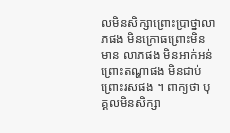លមិនសិក្សាព្រោះប្រាថ្នាលាភផង មិនក្រោធព្រោះមិនមាន លាភផង មិនអាក់អន់ព្រោះតណ្ហាផង មិនជាប់ព្រោះរសផង ។ ពាក្យថា បុគ្គលមិនសិក្សា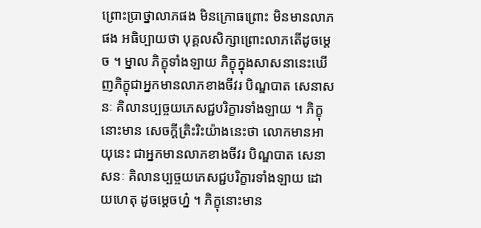ព្រោះប្រាថ្នាលាភផង មិនក្រោធព្រោះ មិនមានលាភផង អធិប្បាយថា បុគ្គលសិក្សាព្រោះលាភតើដូចម្តេច ។ ម្នាល ភិក្ខុទាំងឡាយ ភិក្ខុក្នុងសាសនានេះឃើញភិក្ខុជាអ្នកមានលាភខាងចីវរ បិណ្ឌបាត សេនាសនៈ គិលានប្បច្ចយភេសជ្ជបរិក្ខារទាំងឡាយ ។ ភិក្ខុនោះមាន សេចក្តីត្រិះរិះយ៉ាងនេះថា លោកមានអាយុនេះ ជាអ្នកមានលាភខាងចីវរ បិណ្ឌបាត សេនាសនៈ គិលានប្បច្ចយភេសជ្ជបរិក្ខារទាំងឡាយ ដោយហេតុ ដូចម្តេចហ្ន៎ ។ ភិក្ខុនោះមាន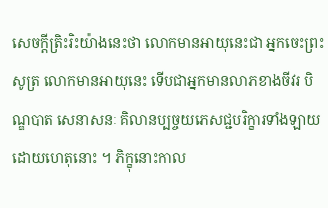សេចក្តីត្រិះរិះយ៉ាងនេះថា លោកមានអាយុនេះជា អ្នកចេះព្រះសូត្រ លោកមានអាយុនេះ ទើបជាអ្នកមានលាភខាងចីវរ បិណ្ឌបាត សេនាសនៈ គិលានប្បច្ចយភេសជ្ជបរិក្ខារទាំងឡាយដោយហេតុនោះ ។ ភិក្ខុនោះកាល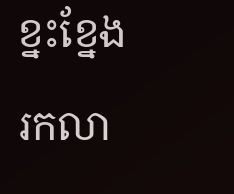ខ្នះខ្នែងរកលា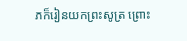ភក៏រៀនយកព្រះសូត្រ ព្រោះ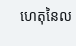ហេតុនៃល